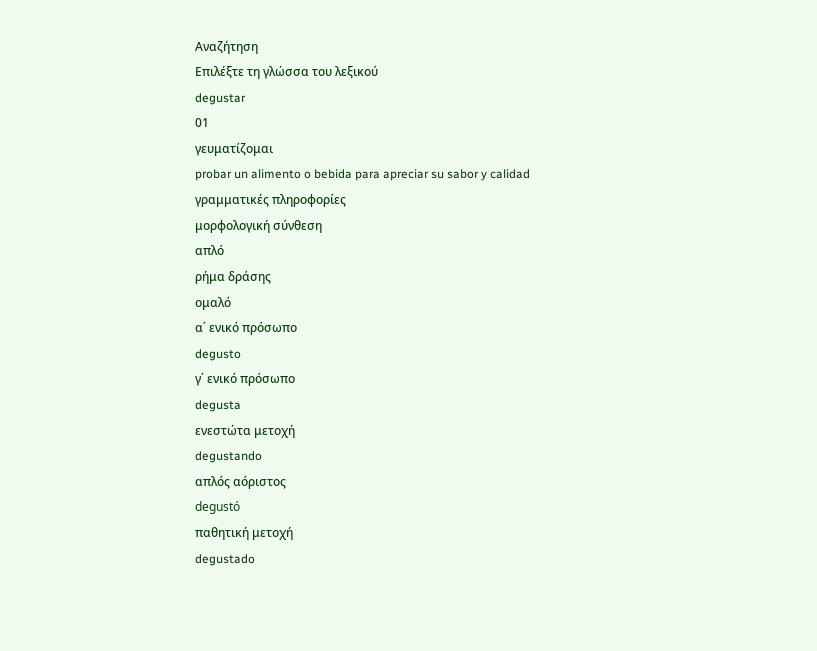Αναζήτηση
Επιλέξτε τη γλώσσα του λεξικού
degustar
01
γευματίζομαι
probar un alimento o bebida para apreciar su sabor y calidad
γραμματικές πληροφορίες
μορφολογική σύνθεση
απλό
ρήμα δράσης
ομαλό
α΄ ενικό πρόσωπο
degusto
γ΄ ενικό πρόσωπο
degusta
ενεστώτα μετοχή
degustando
απλός αόριστος
degustó
παθητική μετοχή
degustado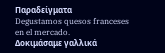Παραδείγματα
Degustamos quesos franceses en el mercado.
Δοκιμάσαμε γαλλικά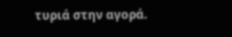τυριά στην αγορά.